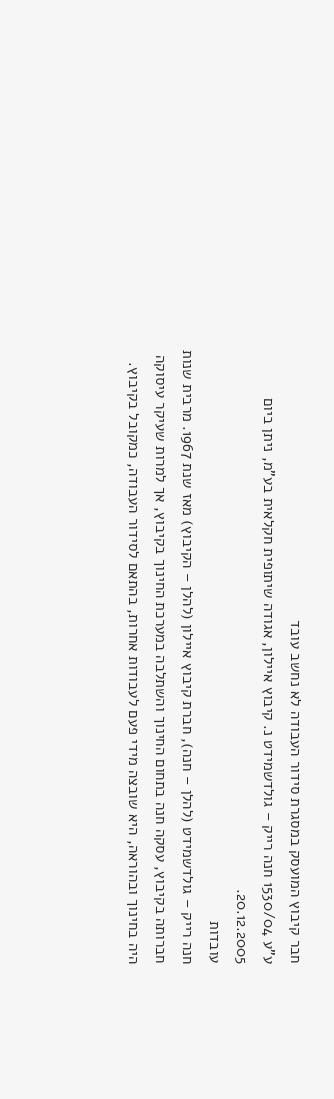חבר קיבוץ המועסק במסגרת סידור העבודה לא נחשב עובד
ע"ע 1530/04 חנה רייק – גולדשמידט נ. קיבוץ איילון, אגודה שיתופית חקלאית בע"מ, ניתן ביום 20.12.2005.
עובדות
חנה רייק – גולדשמידט (להלן – חנה), חברת קיבוץ איילון (להלן – הקיבוץ) מאז שנת 1967. מרבית שנות חברותה בקיבוץ, עסקה חנה בתחום החינוך והשתלבה במערכת החינוך בקיבוץ, אך למרות שעיקר עיסוקה היה בחינוך ובהוראה, היא שובצה מידי פעם לעבודות אחרות, בהתאם לסידור העבודה, כמקובל בקיבוץ.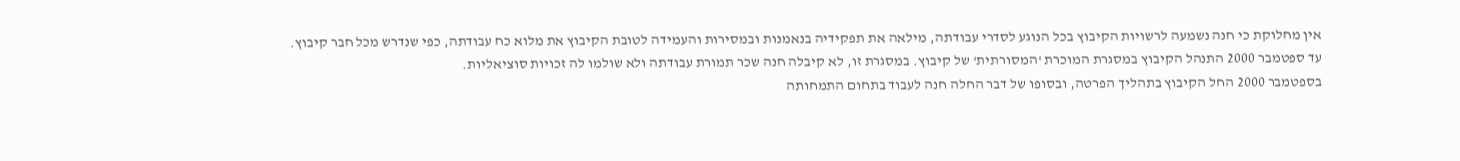אין מחלוקת כי חנה נשמעה לרשויות הקיבוץ בכל הנוגע לסדרי עבודתה, מילאה את תפקידיה בנאמנות ובמסירות והעמידה לטובת הקיבוץ את מלוא כח עבודתה, כפי שנדרש מכל חבר קיבוץ.
עד ספטמבר 2000 התנהל הקיבוץ במסגרת המוכרת 'המסורתית' של קיבוץ. במסגרת זו, לא קיבלה חנה שכר תמורת עבודתה ולא שולמו לה זכויות סוציאליות.
בספטמבר 2000 החל הקיבוץ בתהליך הפרטה, ובסופו של דבר החלה חנה לעבוד בתחום התמחותה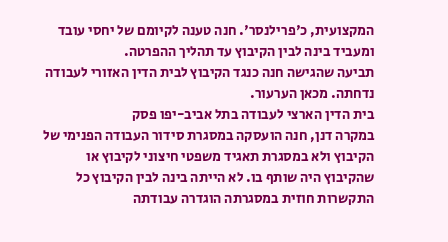המקצועית, כ'פרילנסר'. חנה טענה לקיומם של יחסי עובד ומעביד בינה לבין הקיבוץ עד תהליך ההפרטה.
תביעה שהגישה חנה כנגד הקיבוץ לבית הדין האזורי לעבודה נדחתה. מכאן הערעור.
בית הדין הארצי לעבודה בתל אביב-יפו פסק
במקרה דנן, חנה הועסקה במסגרת סידור העבודה הפנימי של הקיבוץ ולא במסגרת תאגיד משפטי חיצוני לקיבוץ או שהקיבוץ היה שותף בו. לא הייתה בינה לבין הקיבוץ כל התקשרות חוזית במסגרתה הוגדרה עבודתה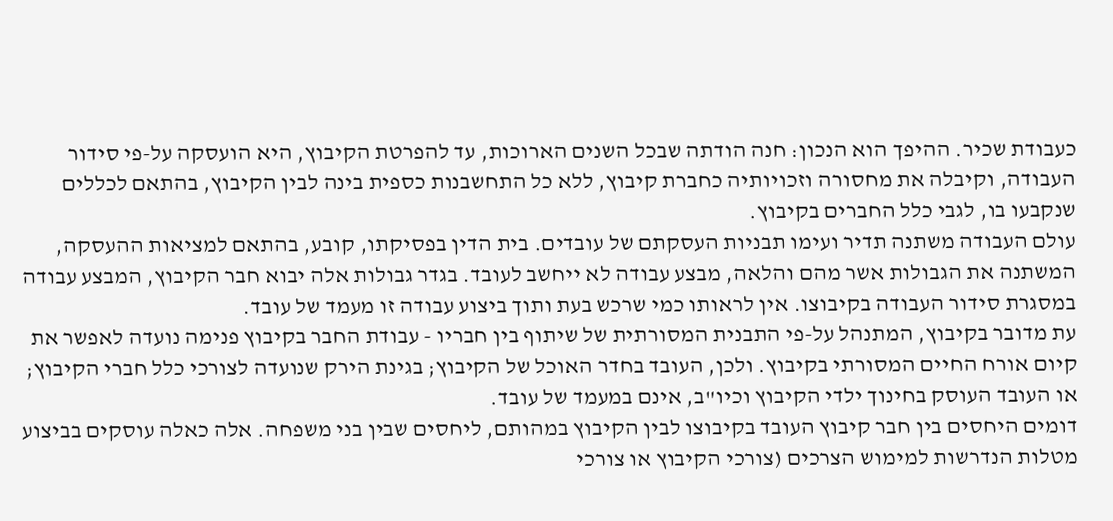כעבודת שכיר. ההיפך הוא הנכון: חנה הודתה שבכל השנים הארוכות, עד להפרטת הקיבוץ, היא הועסקה על-פי סידור העבודה, וקיבלה את מחסורה וזכויותיה כחברת קיבוץ, ללא כל התחשבנות כספית בינה לבין הקיבוץ, בהתאם לכללים שנקבעו בו, לגבי כלל החברים בקיבוץ.
עולם העבודה משתנה תדיר ועימו תבניות העסקתם של עובדים. בית הדין בפסיקתו, קובע, בהתאם למציאות ההעסקה, המשתנה את הגבולות אשר מהם והלאה, מבצע עבודה לא ייחשב לעובד. בגדר גבולות אלה יבוא חבר הקיבוץ, המבצע עבודה במסגרת סידור העבודה בקיבוצו. אין לראותו כמי שרכש בעת ותוך ביצוע עבודה זו מעמד של עובד.
עת מדובר בקיבוץ, המתנהל על-פי התבנית המסורתית של שיתוף בין חבריו - עבודת החבר בקיבוץ פנימה נועדה לאפשר את קיום אורח החיים המסורתי בקיבוץ. ולכן, העובד בחדר האוכל של הקיבוץ; בגינת הירק שנועדה לצורכי כלל חברי הקיבוץ; או העובד העוסק בחינוך ילדי הקיבוץ וכיו"ב, אינם במעמד של עובד.
דומים היחסים בין חבר קיבוץ העובד בקיבוצו לבין הקיבוץ במהותם, ליחסים שבין בני משפחה. אלה כאלה עוסקים בביצוע מטלות הנדרשות למימוש הצרכים (צורכי הקיבוץ או צורכי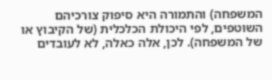המשפחה) והתמורה היא סיפוק צורכיהם השוטפים, לפי היכולת הכלכלית (של הקיבוץ או של המשפחה). לכן, אלה כאלה, לא לעובדים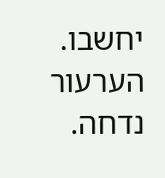יחשבו.
הערעור נדחה.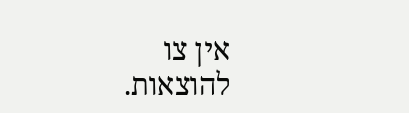אין צו להוצאות.